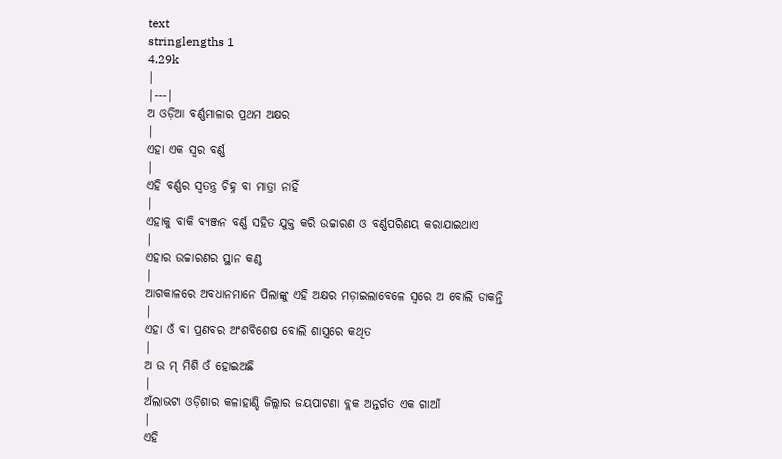text
stringlengths 1
4.29k
|
|---|
ଅ ଓଡ଼ିଆ ବର୍ଣ୍ଣମାଳାର ପ୍ରଥମ ଅକ୍ଷର
|
ଏହା ଏକ ସ୍ଵର ବର୍ଣ୍ଣ
|
ଏହି ବର୍ଣ୍ଣର ସ୍ଵତନ୍ତ୍ର ଚିହ୍ନ ବା ମାତ୍ରା ନାହିଁ
|
ଏହାକୁ ବାକି ବ୍ୟଞ୍ଜନ ବର୍ଣ୍ଣ ସହିତ ଯୁକ୍ତ କରି ଉଚ୍ଚାରଣ ଓ ବର୍ଣ୍ଣପରିଣୟ କରାଯାଇଥାଏ
|
ଏହାର ଉଚ୍ଚାରଣର ସ୍ଥାନ କଣ୍ଠ
|
ଆଗକାଳରେ ଅବଧାନମାନେ ପିଲାଙ୍କୁ ଏହି ଅକ୍ଷର ମଡ଼ାଇଲାବେଳେ ସ୍ଵରେ ଅ ବୋଲି ଡାକନ୍ତି
|
ଏହା ଓଁ ବା ପ୍ରଣବର ଅଂଶବିଶେଷ ବୋଲି ଶାସ୍ତ୍ରରେ କଥିତ
|
ଅ ଉ ମ୍ ମିଶି ଓଁ ହୋଇଅଛି
|
ଅଁଲାଭଟା ଓଡ଼ିଶାର କଳାହାଣ୍ଡି ଜିଲ୍ଲାର ଜୟପାଟଣା ବ୍ଲକ ଅନ୍ତର୍ଗତ ଏକ ଗାଆଁ
|
ଏହି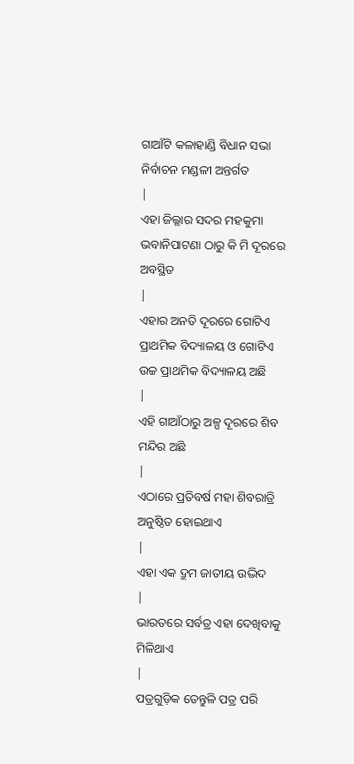ଗାଆଁଟି କଳାହାଣ୍ଡି ବିଧାନ ସଭା ନିର୍ବାଚନ ମଣ୍ଡଳୀ ଅନ୍ତର୍ଗତ
|
ଏହା ଜିଲ୍ଲାର ସଦର ମହକୁମା ଭବାନିପାଟଣା ଠାରୁ କି ମି ଦୂରରେ ଅବସ୍ଥିତ
|
ଏହାର ଅନତି ଦୂରରେ ଗୋଟିଏ ପ୍ରାଥମିକ ବିଦ୍ୟାଳୟ ଓ ଗୋଟିଏ ଉଚ୍ଚ ପ୍ରାଥମିକ ବିଦ୍ୟାଳୟ ଅଛି
|
ଏହି ଗାଆଁଠାରୁ ଅଳ୍ପ ଦୂରରେ ଶିବ ମନ୍ଦିର ଅଛି
|
ଏଠାରେ ପ୍ରତିବର୍ଷ ମହା ଶିବରାତ୍ରି ଅନୁଷ୍ଠିତ ହୋଇଥାଏ
|
ଏହା ଏକ ଦ୍ରୁମ ଜାତୀୟ ଉଦ୍ଭିଦ
|
ଭାରତରେ ସର୍ବତ୍ର ଏହା ଦେଖିବାକୁ ମିଳିଥାଏ
|
ପତ୍ରଗୁଡ଼ିକ ତେନ୍ତୁଳି ପତ୍ର ପରି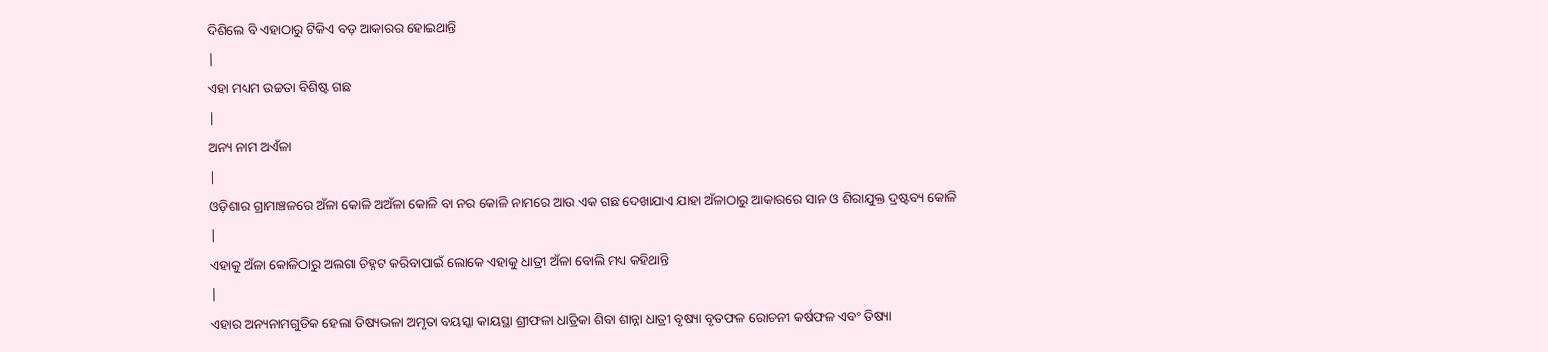ଦିଶିଲେ ବି ଏହାଠାରୁ ଟିକିଏ ବଡ଼ ଆକାରର ହୋଇଥାନ୍ତି
|
ଏହା ମଧ୍ୟମ ଉଚ୍ଚତା ବିଶିଷ୍ଟ ଗଛ
|
ଅନ୍ୟ ନାମ ଅଏଁଳା
|
ଓଡ଼ିଶାର ଗ୍ରାମାଞ୍ଚଳରେ ଅଁଳା କୋଳି ଅଅଁଳା କୋଳି ବା ନର କୋଳି ନାମରେ ଆଉ ଏକ ଗଛ ଦେଖାଯାଏ ଯାହା ଅଁଳାଠାରୁ ଆକାରରେ ସାନ ଓ ଶିରାଯୁକ୍ତ ଦ୍ରଷ୍ଟବ୍ୟ କୋଳି
|
ଏହାକୁ ଅଁଳା କୋଳିଠାରୁ ଅଲଗା ଚିହ୍ନଟ କରିବାପାଇଁ ଲୋକେ ଏହାକୁ ଧାତ୍ରୀ ଅଁଳା ବୋଲି ମଧ୍ୟ କହିଥାନ୍ତି
|
ଏହାର ଅନ୍ୟନାମଗୁଡିକ ହେଲା ତିଷ୍ୟଭଳା ଅମୃତା ବୟସ୍କା କାୟସ୍ଥା ଶ୍ରୀଫଳା ଧାତ୍ରିକା ଶିବା ଶାନ୍ନା ଧାତ୍ରୀ ବୃଷ୍ୟା ବୃତଫଳ ରୋଚନୀ କର୍ଷଫଳ ଏବଂ ତିଷ୍ୟା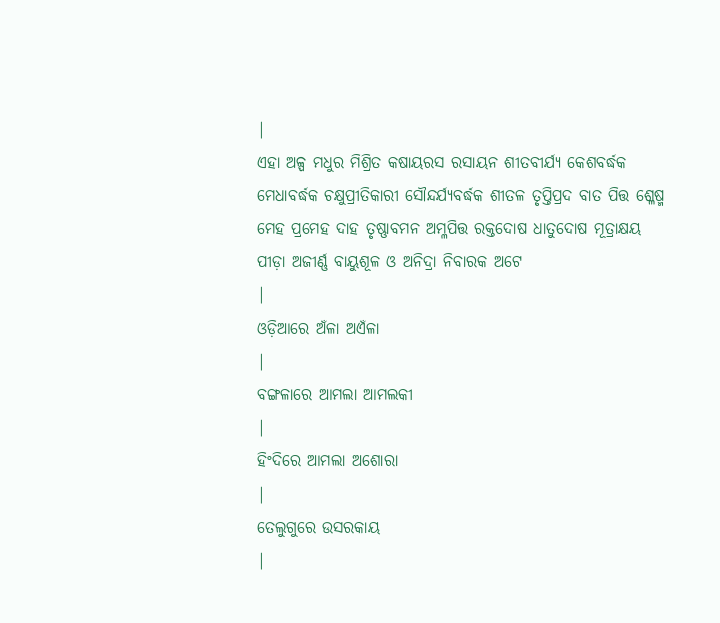|
ଏହା ଅଳ୍ପ ମଧୁର ମିଶ୍ରିତ କଷାୟରସ ରସାୟନ ଶୀତବୀର୍ଯ୍ୟ କେଶବର୍ଦ୍ଧକ ମେଧାବର୍ଦ୍ଧକ ଚକ୍ଷୁପ୍ରୀତିକାରୀ ସୌନ୍ଦର୍ଯ୍ୟବର୍ଦ୍ଧକ ଶୀତଳ ତୃପ୍ତିପ୍ରଦ ବାତ ପିତ୍ତ ଶ୍ଳେଷ୍ମ ମେହ ପ୍ରମେହ ଦାହ ତୃଷ୍ଣାବମନ ଅମ୍ଳପିତ୍ତ ରକ୍ତଦୋଷ ଧାତୁଦୋଷ ମୂତ୍ରାକ୍ଷୟ ପୀଡ଼ା ଅଜୀର୍ଣ୍ଣ ବାୟୁଶୂଳ ଓ ଅନିଦ୍ରା ନିବାରକ ଅଟେ
|
ଓଡ଼ିଆରେ ଅଁଳା ଅଏଁଳା
|
ବଙ୍ଗଳାରେ ଆମଲା ଆମଲକୀ
|
ହିଂଦିରେ ଆମଲା ଅଶୋରା
|
ତେଲୁଗୁରେ ଉସରକାୟ
|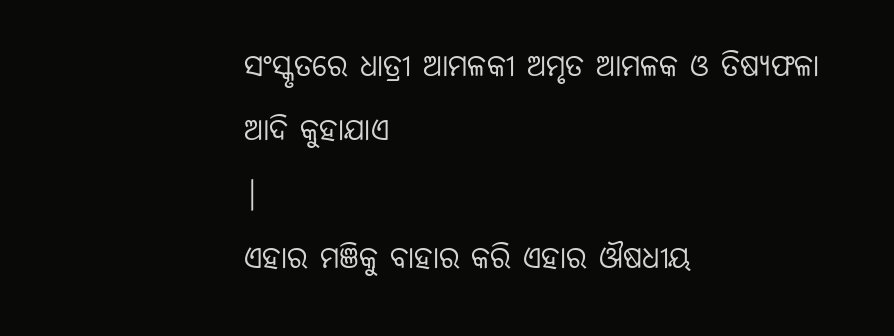ସଂସ୍କୃତରେ ଧାତ୍ରୀ ଆମଳକୀ ଅମୃତ ଆମଳକ ଓ ତିଷ୍ୟଫଳା ଆଦି କୁହାଯାଏ
|
ଏହାର ମଞିକୁ ବାହାର କରି ଏହାର ଔଷଧୀୟ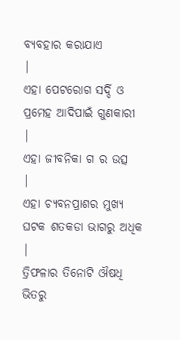ବ୍ୟବହାର କରାଯାଏ
|
ଏହା ପେଟରୋଗ ସର୍ଦ୍ଦି ଓ ପ୍ରମେହ ଆଦିପାଇଁ ଗୁଣକାରୀ
|
ଏହା ଜୀବନିକା ଗ ର ଉତ୍ସ
|
ଏହା ଚ୍ୟବନପ୍ରାଶର ମୁଖ୍ୟ ଘଟକ ଶତକଡା ଭାଗରୁ ଅଧିକ
|
ତ୍ରିଫଳାର ତିନୋଟି ଔଷଧି ଭିତରୁ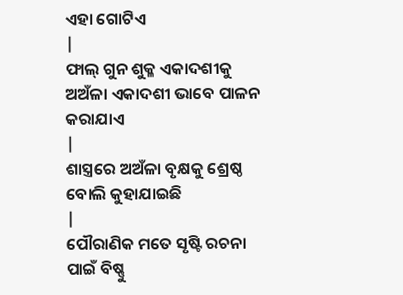ଏହା ଗୋଟିଏ
|
ଫାଲ୍ ଗୁନ ଶୁକ୍ଳ ଏକାଦଶୀକୁ ଅଅଁଳା ଏକାଦଶୀ ଭାବେ ପାଳନ କରାଯାଏ
|
ଶାସ୍ତ୍ରରେ ଅଅଁଳା ବୃକ୍ଷକୁ ଶ୍ରେଷ୍ଠ ବୋଲି କୁହାଯାଇଛି
|
ପୌରାଣିକ ମତେ ସୃଷ୍ଟି ରଚନା ପାଇଁ ବିଷ୍ଣୁ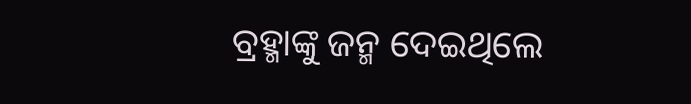ବ୍ରହ୍ମାଙ୍କୁ ଜନ୍ମ ଦେଇଥିଲେ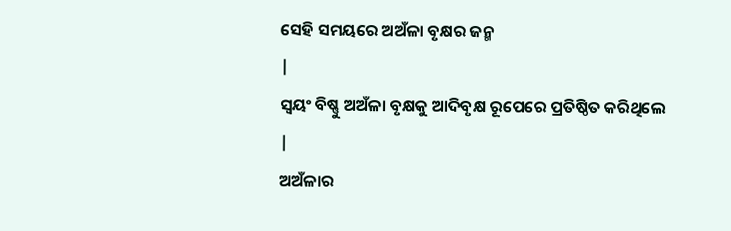ସେହି ସମୟରେ ଅଅଁଳା ବୃକ୍ଷର ଜନ୍ମ
|
ସ୍ୱୟଂ ବିଷ୍ଣୁ ଅଅଁଳା ବୃକ୍ଷକୁ ଆଦିବୃକ୍ଷ ରୂପେରେ ପ୍ରତିଷ୍ଠିତ କରିଥିଲେ
|
ଅଅଁଳାର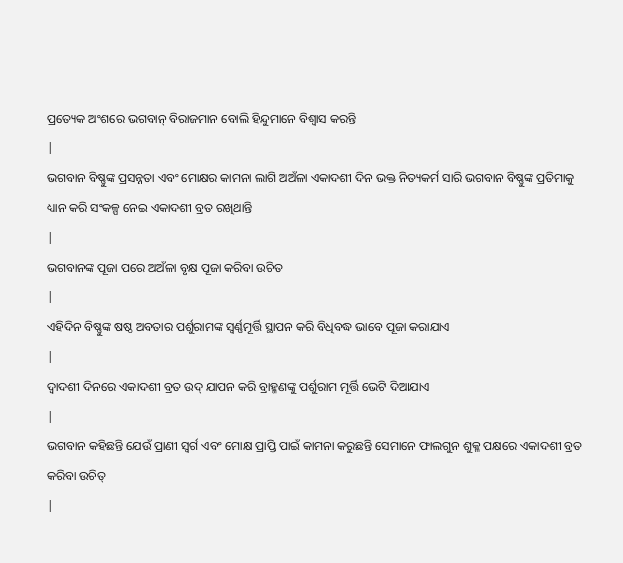ପ୍ରତ୍ୟେକ ଅଂଶରେ ଭଗବାନ୍ ବିରାଜମାନ ବୋଲି ହିନ୍ଦୁମାନେ ବିଶ୍ୱାସ କରନ୍ତି
|
ଭଗବାନ ବିଷ୍ଣୁଙ୍କ ପ୍ରସନ୍ନତା ଏବଂ ମୋକ୍ଷର କାମନା ଲାଗି ଅଅଁଳା ଏକାଦଶୀ ଦିନ ଭକ୍ତ ନିତ୍ୟକର୍ମ ସାରି ଭଗବାନ ବିଷ୍ଣୁଙ୍କ ପ୍ରତିମାକୁ ଧ୍ୟାନ କରି ସଂକଳ୍ପ ନେଇ ଏକାଦଶୀ ବ୍ରତ ରଖିଥାନ୍ତି
|
ଭଗବାନଙ୍କ ପୂଜା ପରେ ଅଅଁଳା ବୃକ୍ଷ ପୂଜା କରିବା ଉଚିତ
|
ଏହିଦିନ ବିଷ୍ଣୁଙ୍କ ଷଷ୍ଠ ଅବତାର ପର୍ଶୁରାମଙ୍କ ସ୍ୱର୍ଣ୍ଣମୂର୍ତ୍ତି ସ୍ଥାପନ କରି ବିଧିବଦ୍ଧ ଭାବେ ପୂଜା କରାଯାଏ
|
ଦ୍ୱାଦଶୀ ଦିନରେ ଏକାଦଶୀ ବ୍ରତ ଉଦ୍ ଯାପନ କରି ବ୍ରାହ୍ମଣଙ୍କୁ ପର୍ଶୁରାମ ମୂର୍ତ୍ତି ଭେଟି ଦିଆଯାଏ
|
ଭଗବାନ କହିଛନ୍ତି ଯେଉଁ ପ୍ରାଣୀ ସ୍ୱର୍ଗ ଏବଂ ମୋକ୍ଷ ପ୍ରାପ୍ତି ପାଇଁ କାମନା କରୁଛନ୍ତି ସେମାନେ ଫାଲଗୁନ ଶୁକ୍ଳ ପକ୍ଷରେ ଏକାଦଶୀ ବ୍ରତ କରିବା ଉଚିତ୍
|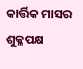କାର୍ତ୍ତିକ ମାସର ଶୁକ୍ଳପକ୍ଷ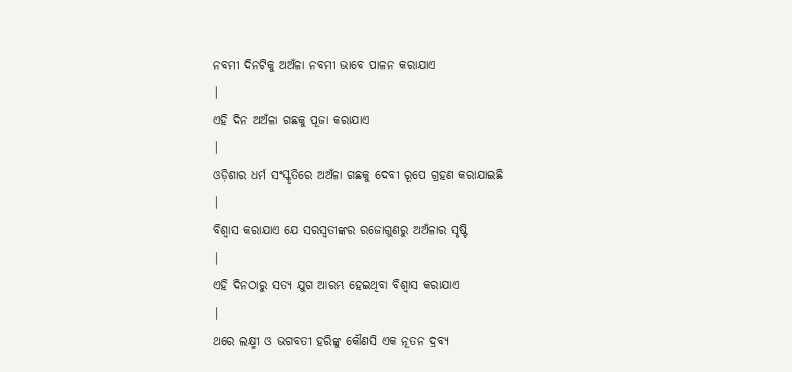ନବମୀ ଦିନଟିକୁ ଅଅଁଳା ନବମୀ ଭାବେ ପାଳନ କରାଯାଏ
|
ଏହି ଦିନ ଅଅଁଳା ଗଛକୁ ପୂଜା କରାଯାଏ
|
ଓଡ଼ିଶାର ଧର୍ମ ସଂସ୍କୃତିରେ ଅଅଁଳା ଗଛକୁ ଦେବୀ ରୂପେ ଗ୍ରହଣ କରାଯାଇଛି
|
ବିଶ୍ଵାସ କରାଯାଏ ଯେ ସରସ୍ଵତୀଙ୍କର ରଜୋଗୁଣରୁ ଅଅଁଳାର ସୃଷ୍ଟି
|
ଏହି ଦିନଠାରୁ ସତ୍ୟ ଯୁଗ ଆରମ୍ଭ ହେଇଥିବା ବିଶ୍ଵାସ କରାଯାଏ
|
ଥରେ ଲକ୍ଷ୍ମୀ ଓ ଭଗବତୀ ହରିଙ୍କୁ କୌଣସି ଏକ ନୂତନ ଦ୍ରବ୍ୟ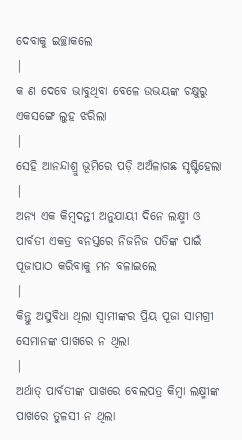ଦେବାକୁ ଇଚ୍ଛାକଲେ
|
କ ଣ ଦେବେ ଭାବୁଥିବା ବେଳେ ଉଭୟଙ୍କ ଚକ୍ଷୁରୁ ଏକସଙ୍ଗେ ଲୁହ ଝରିଲା
|
ସେହି ଆନନ୍ଦାଶ୍ରୁ ଭୂମିରେ ପଡ଼ି ଅଅଁଳାଗଛ ସୃଷ୍ଟିହେଲା
|
ଅନ୍ୟ ଏକ କିମ୍ବଦନ୍ତୀ ଅନୁଯାୟୀ ଦିନେ ଲକ୍ଷ୍ମୀ ଓ ପାର୍ବତୀ ଏକତ୍ର ବନସ୍ତରେ ନିଜନିଜ ପତିଙ୍କ ପାଇଁ ପୂଜାପାଠ କରିବାକୁ ମନ ବଳାଇଲେ
|
କିନ୍ତୁ ଅସୁବିଧା ଥିଲା ସ୍ୱାମୀଙ୍କର ପ୍ରିୟ ପୂଜା ସାମଗ୍ରୀ ସେମାନଙ୍କ ପାଖରେ ନ ଥିଲା
|
ଅର୍ଥାତ୍ ପାର୍ବତୀଙ୍କ ପାଖରେ ବେଲପତ୍ର କିମ୍ବା ଲକ୍ଷ୍ମୀଙ୍କ ପାଖରେ ତୁଳସୀ ନ ଥିଲା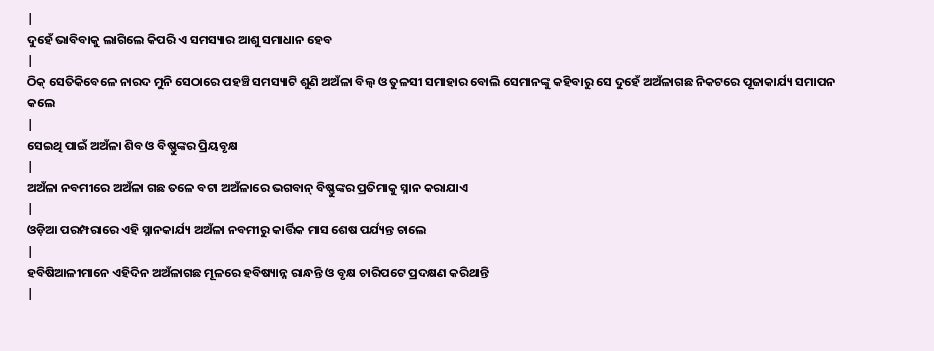|
ଦୁହେଁ ଭାବିବାକୁ ଲାଗିଲେ କିପରି ଏ ସମସ୍ୟାର ଆଶୁ ସମାଧାନ ହେବ
|
ଠିକ୍ ସେତିକିବେଳେ ନାରଦ ମୁନି ସେଠାରେ ପହଞ୍ଚି ସମସ୍ୟାଟି ଶୁଣି ଅଅଁଳା ବିଲ୍ୱ ଓ ତୁଳସୀ ସମାହାର ବୋଲି ସେମାନଙ୍କୁ କହିବାରୁ ସେ ଦୁହେଁ ଅଅଁଳାଗଛ ନିକଟରେ ପୂଜାକାର୍ଯ୍ୟ ସମାପନ କଲେ
|
ସେଇଥି ପାଇଁ ଅଅଁଳା ଶିବ ଓ ବିଷ୍ଣୁଙ୍କର ପ୍ରିୟବୃକ୍ଷ
|
ଅଅଁଳା ନବମୀରେ ଅଅଁଳା ଗଛ ତଳେ ବଟା ଅଅଁଳାରେ ଭଗବାନ୍ ବିଷ୍ଣୁଙ୍କର ପ୍ରତିମାକୁ ସ୍ନାନ କରାଯାଏ
|
ଓଡ଼ିଆ ପରମ୍ପରାରେ ଏହି ସ୍ନାନକାର୍ଯ୍ୟ ଅଅଁଳା ନବମୀରୁ କାର୍ତ୍ତିକ ମାସ ଶେଷ ପର୍ଯ୍ୟନ୍ତ ଚାଲେ
|
ହବିଷିଆଳୀମାନେ ଏହିଦିନ ଅଅଁଳାଗଛ ମୂଳରେ ହବିଷ୍ୟାନ୍ନ ରାନ୍ଧନ୍ତି ଓ ବୃକ୍ଷ ଚାରିପଟେ ପ୍ରଦକ୍ଷଣ କରିଥାନ୍ତି
|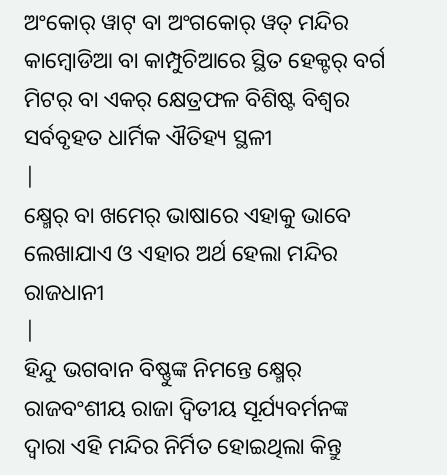ଅଂକୋର୍ ୱାଟ୍ ବା ଅଂଗକୋର୍ ୱତ୍ ମନ୍ଦିର କାମ୍ଵୋଡିଆ ବା କାମ୍ପୁଚିଆରେ ସ୍ଥିତ ହେକ୍ଟର୍ ବର୍ଗ ମିଟର୍ ବା ଏକର୍ କ୍ଷେତ୍ରଫଳ ବିଶିଷ୍ଟ ବିଶ୍ଵର ସର୍ବବୃହତ ଧାର୍ମିକ ଐତିହ୍ୟ ସ୍ଥଳୀ
|
କ୍ଷ୍ମେର୍ ବା ଖମେର୍ ଭାଷାରେ ଏହାକୁ ଭାବେ ଲେଖାଯାଏ ଓ ଏହାର ଅର୍ଥ ହେଲା ମନ୍ଦିର ରାଜଧାନୀ
|
ହିନ୍ଦୁ ଭଗବାନ ବିଷ୍ଣୁଙ୍କ ନିମନ୍ତେ କ୍ଷ୍ମେର୍ ରାଜବଂଶୀୟ ରାଜା ଦ୍ଵିତୀୟ ସୂର୍ଯ୍ୟବର୍ମନଙ୍କ ଦ୍ଵାରା ଏହି ମନ୍ଦିର ନିର୍ମିତ ହୋଇଥିଲା କିନ୍ତୁ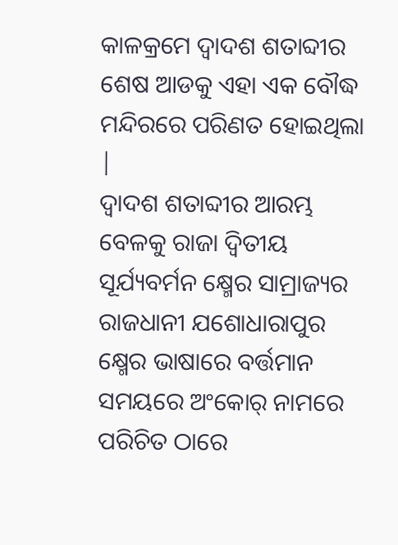କାଳକ୍ରମେ ଦ୍ଵାଦଶ ଶତାବ୍ଦୀର ଶେଷ ଆଡକୁ ଏହା ଏକ ବୌଦ୍ଧ ମନ୍ଦିରରେ ପରିଣତ ହୋଇଥିଲା
|
ଦ୍ଵାଦଶ ଶତାବ୍ଦୀର ଆରମ୍ଭ ବେଳକୁ ରାଜା ଦ୍ଵିତୀୟ ସୂର୍ଯ୍ୟବର୍ମନ କ୍ଷ୍ମେର ସାମ୍ରାଜ୍ୟର ରାଜଧାନୀ ଯଶୋଧାରାପୁର କ୍ଷ୍ମେର ଭାଷାରେ ବର୍ତ୍ତମାନ ସମୟରେ ଅଂକୋର୍ ନାମରେ ପରିଚିତ ଠାରେ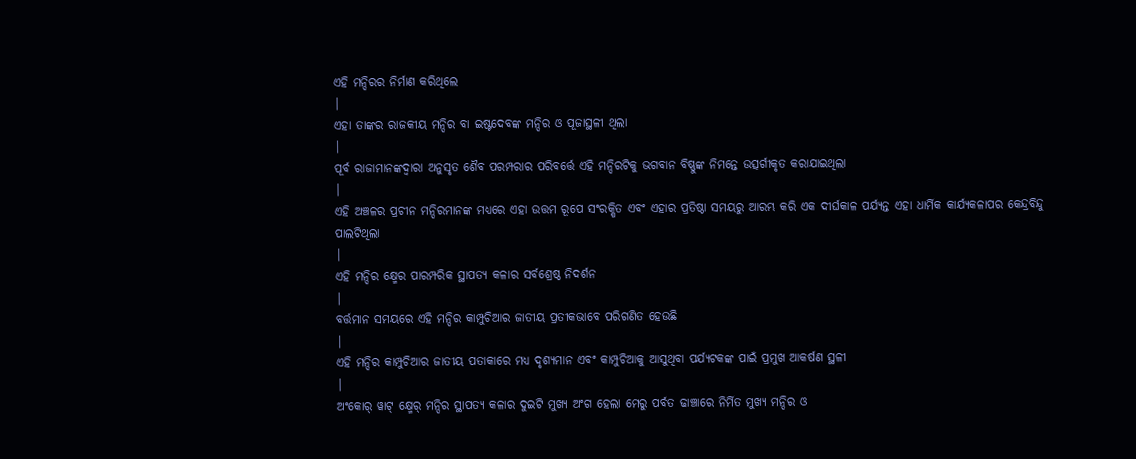ଏହି ମନ୍ଦିରର ନିର୍ମାଣ କରିଥିଲେ
|
ଏହା ତାଙ୍କର ରାଜକୀୟ ମନ୍ଦିର ବା ଇଷ୍ଟଦେବଙ୍କ ମନ୍ଦିର ଓ ପୂଜାସ୍ଥଳୀ ଥିଲା
|
ପୂର୍ବ ରାଜାମାନଙ୍କଦ୍ଵାରା ଅନୁସୃତ ଶୈବ ପରମ୍ପରାର ପରିବର୍ତ୍ତେ ଏହି ମନ୍ଦିରଟିକୁ ଭଗବାନ ବିଷ୍ଣୁଙ୍କ ନିମନ୍ତେ ଉତ୍ସର୍ଗୀକୃତ କରାଯାଇଥିଲା
|
ଏହି ଅଞ୍ଚଳର ପ୍ରଚୀନ ମନ୍ଦିରମାନଙ୍କ ମଧ୍ୟରେ ଏହା ଉତ୍ତମ ରୂପେ ସଂରକ୍ଷିତ ଏବଂ ଏହାର ପ୍ରତିଷ୍ଠା ସମୟରୁ ଆରମ୍ଭ କରି ଏକ ଦୀର୍ଘକାଳ ପର୍ଯ୍ୟନ୍ତ ଏହା ଧାର୍ମିକ କାର୍ଯ୍ୟକଳାପର କେନ୍ଦ୍ରବିନ୍ଦୁ ପାଲଟିଥିଲା
|
ଏହି ମନ୍ଦିର କ୍ଷ୍ମେର ପାରମ୍ପରିକ ସ୍ଥାପତ୍ୟ କଳାର ସର୍ବଶ୍ରେଷ୍ଠ ନିଦର୍ଶନ
|
ବର୍ତ୍ତମାନ ସମୟରେ ଏହି ମନ୍ଦିର କାମ୍ପୁଚିଆର ଜାତୀୟ ପ୍ରତୀକଭାବେ ପରିଗଣିତ ହେଉଛି
|
ଏହି ମନ୍ଦିର କାମ୍ପୁଚିଆର ଜାତୀୟ ପତାକାରେ ମଧ୍ୟ ଦୃଶ୍ୟମାନ ଏବଂ କାମ୍ପୁଚିଆକୁ ଆସୁଥିବା ପର୍ଯ୍ୟଟକଙ୍କ ପାଇଁ ପ୍ରମୁଖ ଆକର୍ଷଣ ସ୍ଥଳୀ
|
ଅଂକୋର୍ ୱାଟ୍ କ୍ଷ୍ମେର୍ ମନ୍ଦିର ସ୍ଥାପତ୍ୟ କଳାର ଦୁଇଟି ମୁଖ୍ୟ ଅଂଗ ହେଲା ମେରୁ ପର୍ବତ ଢାଞ୍ଚାରେ ନିର୍ମିତ ମୁଖ୍ୟ ମନ୍ଦିର ଓ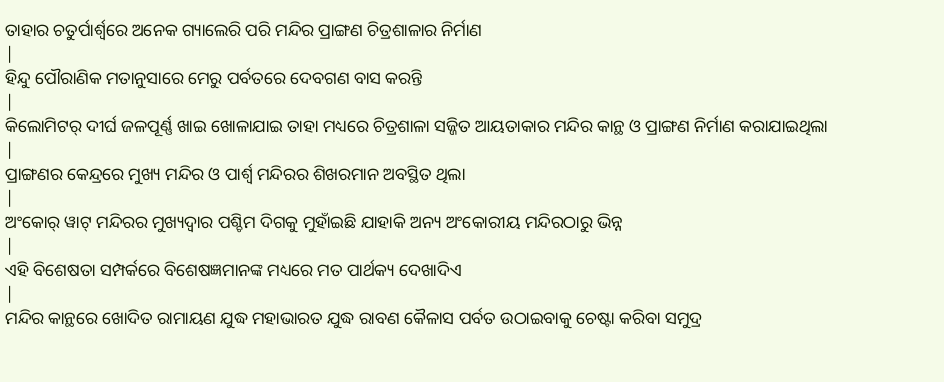ତାହାର ଚତୁର୍ପାର୍ଶ୍ଵରେ ଅନେକ ଗ୍ୟାଲେରି ପରି ମନ୍ଦିର ପ୍ରାଙ୍ଗଣ ଚିତ୍ରଶାଳାର ନିର୍ମାଣ
|
ହିନ୍ଦୁ ପୌରାଣିକ ମତାନୁସାରେ ମେରୁ ପର୍ବତରେ ଦେବଗଣ ବାସ କରନ୍ତି
|
କିଲୋମିଟର୍ ଦୀର୍ଘ ଜଳପୂର୍ଣ୍ଣ ଖାଇ ଖୋଳାଯାଇ ତାହା ମଧ୍ୟରେ ଚିତ୍ରଶାଳା ସଜ୍ଜିତ ଆୟତାକାର ମନ୍ଦିର କାନ୍ଥ ଓ ପ୍ରାଙ୍ଗଣ ନିର୍ମାଣ କରାଯାଇଥିଲା
|
ପ୍ରାଙ୍ଗଣର କେନ୍ଦ୍ରରେ ମୁଖ୍ୟ ମନ୍ଦିର ଓ ପାର୍ଶ୍ଵ ମନ୍ଦିରର ଶିଖରମାନ ଅବସ୍ଥିତ ଥିଲା
|
ଅଂକୋର୍ ୱାଟ୍ ମନ୍ଦିରର ମୁଖ୍ୟଦ୍ଵାର ପଶ୍ଚିମ ଦିଗକୁ ମୁହାଁଇଛି ଯାହାକି ଅନ୍ୟ ଅଂକୋରୀୟ ମନ୍ଦିରଠାରୁ ଭିନ୍ନ
|
ଏହି ବିଶେଷତା ସମ୍ପର୍କରେ ବିଶେଷଜ୍ଞମାନଙ୍କ ମଧ୍ୟରେ ମତ ପାର୍ଥକ୍ୟ ଦେଖାଦିଏ
|
ମନ୍ଦିର କାନ୍ଥରେ ଖୋଦିତ ରାମାୟଣ ଯୁଦ୍ଧ ମହାଭାରତ ଯୁଦ୍ଧ ରାବଣ କୈଳାସ ପର୍ବତ ଉଠାଇବାକୁ ଚେଷ୍ଟା କରିବା ସମୁଦ୍ର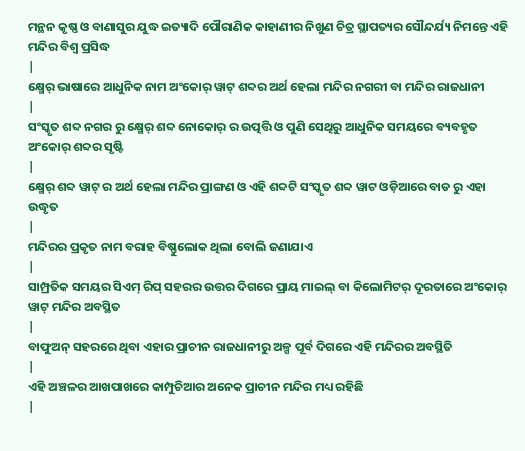ମନ୍ଥନ କୃଷ୍ଣ ଓ ବାଣାସୁର ଯୁଦ୍ଧ ଇତ୍ୟାଦି ପୌରାଣିକ କାହାଣୀର ନିଖୁଣ ଚିତ୍ର ସ୍ଥାପତ୍ୟର ସୌନ୍ଦର୍ଯ୍ୟ ନିମନ୍ତେ ଏହି ମନ୍ଦିର ବିଶ୍ଵ ପ୍ରସିଦ୍ଧ
|
କ୍ଷ୍ମେର୍ ଭାଷାରେ ଆଧୁନିକ ନାମ ଅଂକୋର୍ ୱାଟ୍ ଶବ୍ଦର ଅର୍ଥ ହେଲା ମନ୍ଦିର ନଗରୀ ବା ମନ୍ଦିର ରାଜଧାନୀ
|
ସଂସ୍କୃତ ଶବ୍ଦ ନଗର ରୁ କ୍ଷ୍ମେର୍ ଶବ୍ଦ ନୋକୋର୍ ର ଉତ୍ପତ୍ତି ଓ ପୁଣି ସେଥିରୁ ଆଧୁନିକ ସମୟରେ ବ୍ୟବହୃତ ଅଂକୋର୍ ଶବ୍ଦର ସୃଷ୍ଟି
|
କ୍ଷ୍ମେର୍ ଶବ୍ଦ ୱାଟ୍ ର ଅର୍ଥ ହେଲା ମନ୍ଦିର ପ୍ରାଙ୍ଗଣ ଓ ଏହି ଶବ୍ଦଟି ସଂସ୍କୃତ ଶବ୍ଦ ୱାଟ ଓଡ଼ିଆରେ ବାଡ ରୁ ଏହା ଉଦ୍ଧୃତ
|
ମନ୍ଦିରର ପ୍ରକୃତ ନାମ ବରାହ ବିଷ୍ଣୁଲୋକ ଥିଲା ବୋଲି ଜଣାଯାଏ
|
ସାମ୍ପ୍ରତିକ ସମୟର ସିଏମ୍ ରିପ୍ ସହରର ଉତ୍ତର ଦିଗରେ ପ୍ରାୟ ମାଇଲ୍ ବା କିଲୋମିଟର୍ ଦୂରତାରେ ଅଂକୋର୍ ୱାଟ୍ ମନ୍ଦିର ଅବସ୍ଥିତ
|
ବାଫୁଅନ୍ ସହରରେ ଥିବା ଏହାର ପ୍ରାଚୀନ ରାଜଧାନୀରୁ ଅଳ୍ପ ପୂର୍ବ ଦିଗରେ ଏହି ମନ୍ଦିରର ଅବସ୍ଥିତି
|
ଏହି ଅଞ୍ଚଳର ଆଖପାଖରେ କାମ୍ପୁଚିଆର ଅନେକ ପ୍ରାଚୀନ ମନ୍ଦିର ମଧ୍ୟ ରହିଛି
|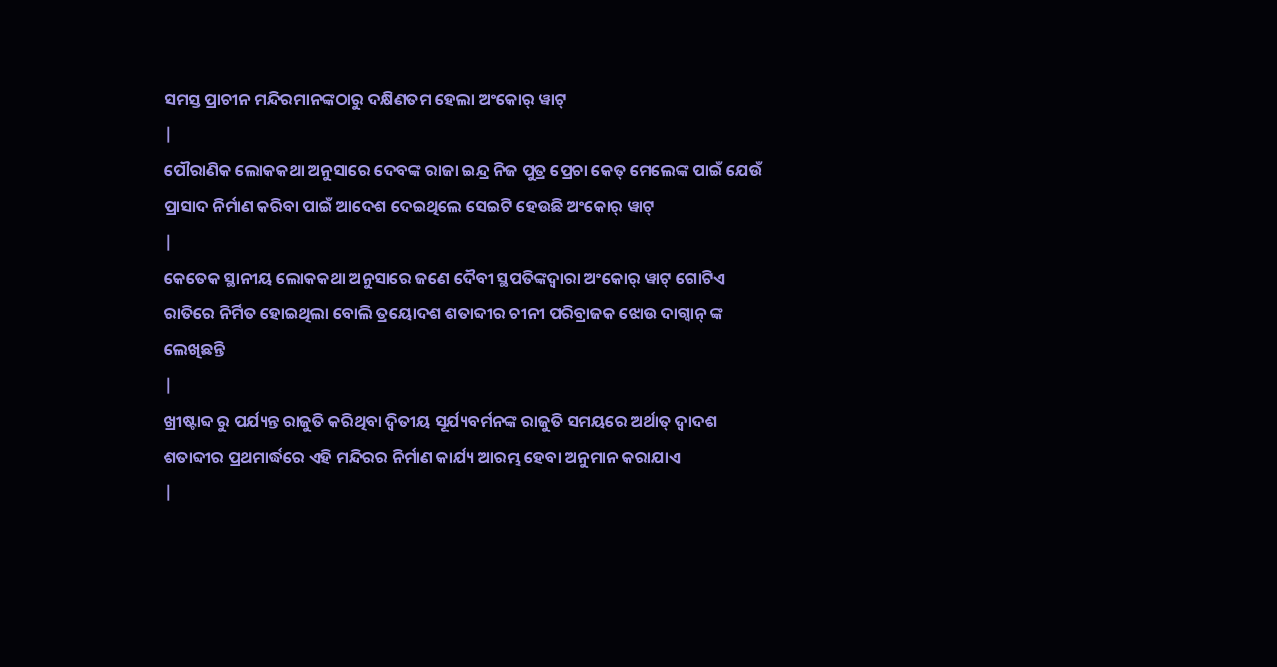ସମସ୍ତ ପ୍ରାଚୀନ ମନ୍ଦିରମାନଙ୍କଠାରୁ ଦକ୍ଷିଣତମ ହେଲା ଅଂକୋର୍ ୱାଟ୍
|
ପୌରାଣିକ ଲୋକକଥା ଅନୁସାରେ ଦେବଙ୍କ ରାଜା ଇନ୍ଦ୍ର ନିଜ ପୁତ୍ର ପ୍ରେଚା କେତ୍ ମେଲେଙ୍କ ପାଇଁ ଯେଉଁ ପ୍ରାସାଦ ନିର୍ମାଣ କରିବା ପାଇଁ ଆଦେଶ ଦେଇଥିଲେ ସେଇଟି ହେଉଛି ଅଂକୋର୍ ୱାଟ୍
|
କେତେକ ସ୍ଥାନୀୟ ଲୋକକଥା ଅନୁସାରେ ଜଣେ ଦୈବୀ ସ୍ଥପତିଙ୍କଦ୍ଵାରା ଅଂକୋର୍ ୱାଟ୍ ଗୋଟିଏ ରାତିରେ ନିର୍ମିତ ହୋଇଥିଲା ବୋଲି ତ୍ରୟୋଦଶ ଶତାବ୍ଦୀର ଚୀନୀ ପରିବ୍ରାଜକ ଝୋଉ ଦାଗ୍ଵାନ୍ ଙ୍କ ଲେଖିଛନ୍ତି
|
ଖ୍ରୀଷ୍ଟାବ୍ଦ ରୁ ପର୍ଯ୍ୟନ୍ତ ରାଜୁତି କରିଥିବା ଦ୍ଵିତୀୟ ସୂର୍ଯ୍ୟବର୍ମନଙ୍କ ରାଜୁତି ସମୟରେ ଅର୍ଥାତ୍ ଦ୍ଵାଦଶ ଶତାବ୍ଦୀର ପ୍ରଥମାର୍ଦ୍ଧରେ ଏହି ମନ୍ଦିରର ନିର୍ମାଣ କାର୍ଯ୍ୟ ଆରମ୍ଭ ହେବା ଅନୁମାନ କରାଯାଏ
|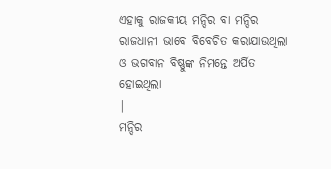ଏହାକୁ ରାଜକୀୟ ମନ୍ଦିର ବା ମନ୍ଦିର ରାଜଧାନୀ ଭାବେ ବିବେଚିତ କରାଯାଉଥିଲା ଓ ଭଗବାନ ବିଷ୍ଣୁଙ୍କ ନିମନ୍ତେ ଅର୍ପିତ ହୋଇଥିଲା
|
ମନ୍ଦିର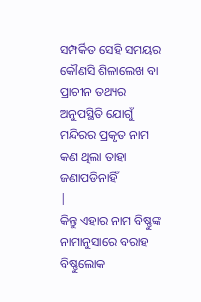ସମ୍ପର୍କିତ ସେହି ସମୟର କୌଣସି ଶିଳାଲେଖ ବା ପ୍ରାଚୀନ ତଥ୍ୟର ଅନୁପସ୍ଥିତି ଯୋଗୁଁ ମନ୍ଦିରର ପ୍ରକୃତ ନାମ କଣ ଥିଲା ତାହା ଜଣାପଡିନାହିଁ
|
କିନ୍ତୁ ଏହାର ନାମ ବିଷ୍ଣୁଙ୍କ ନାମାନୁସାରେ ବରାହ ବିଷ୍ଣୁଲୋକ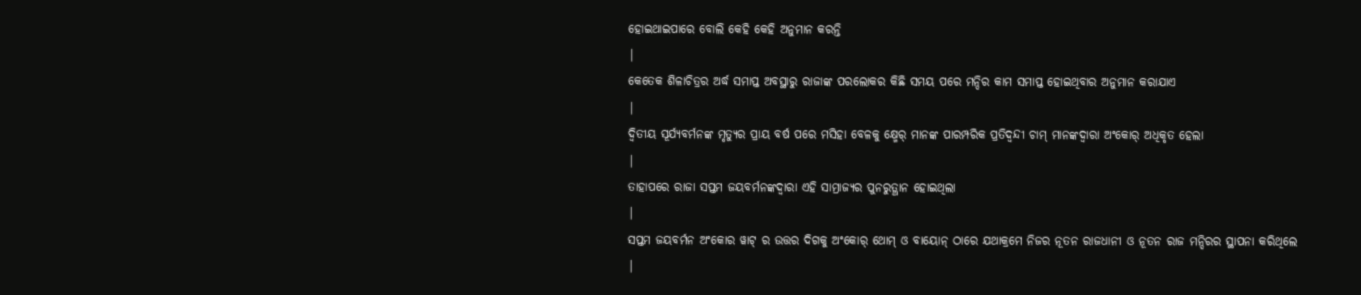ହୋଇଥାଇପାରେ ବୋଲି କେହି କେହି ଅନୁମାନ କରନ୍ତି
|
କେତେକ ଶିଳାଚିତ୍ରର ଅର୍ଦ୍ଧ ସମାପ୍ତ ଅବସ୍ଥାରୁ ରାଜାଙ୍କ ପରଲୋକର କିଛି ସମୟ ପରେ ମନ୍ଦିର କାମ ସମାପ୍ତ ହୋଇଥିବାର ଅନୁମାନ କରାଯାଏ
|
ଦ୍ଵିତୀୟ ସୂର୍ଯ୍ୟବର୍ମନଙ୍କ ମୃତ୍ୟୁର ପ୍ରାୟ ବର୍ଷ ପରେ ମସିହା ବେଳକୁ କ୍ଷ୍ମେର୍ ମାନଙ୍କ ପାରମ୍ପରିକ ପ୍ରତିଦ୍ଵନ୍ଦୀ ଚାମ୍ ମାନଙ୍କଦ୍ଵାରା ଅଂକୋର୍ ଅଧିକୃତ ହେଲା
|
ତାହାପରେ ରାଜା ସପ୍ତମ ଜୟବର୍ମନଙ୍କଦ୍ଵାରା ଏହି ସାମ୍ରାଜ୍ୟର ପୁନରୁତ୍ଥାନ ହୋଇଥିଲା
|
ସପ୍ତମ ଜୟବର୍ମନ ଅଂକୋର ୱାଟ୍ ର ଉତ୍ତର ଦିଗକୁ ଅଂକୋର୍ ଥୋମ୍ ଓ ବାୟୋନ୍ ଠାରେ ଯଥାକ୍ରମେ ନିଜର ନୂତନ ରାଜଧାନୀ ଓ ନୂତନ ରାଜ ମନ୍ଦିରର ସ୍ଥାପନା କରିଥିଲେ
|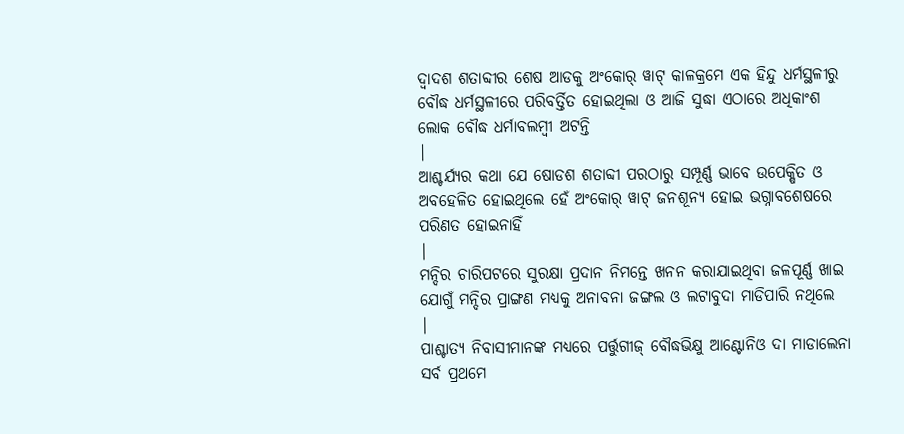ଦ୍ଵାଦଶ ଶତାବ୍ଦୀର ଶେଷ ଆଡକୁ ଅଂକୋର୍ ୱାଟ୍ କାଳକ୍ରମେ ଏକ ହିନ୍ଦୁ ଧର୍ମସ୍ଥଳୀରୁ ବୌଦ୍ଧ ଧର୍ମସ୍ଥଳୀରେ ପରିବର୍ତ୍ତିତ ହୋଇଥିଲା ଓ ଆଜି ସୁଦ୍ଧା ଏଠାରେ ଅଧିକାଂଶ ଲୋକ ବୌଦ୍ଧ ଧର୍ମାବଲମ୍ଵୀ ଅଟନ୍ତି
|
ଆଶ୍ଚର୍ଯ୍ୟର କଥା ଯେ ଷୋଡଶ ଶତାବ୍ଦୀ ପରଠାରୁ ସମ୍ପୂର୍ଣ୍ଣ ଭାବେ ଉପେକ୍ଷିତ ଓ ଅବହେଳିତ ହୋଇଥିଲେ ହେଁ ଅଂକୋର୍ ୱାଟ୍ ଜନଶୂନ୍ୟ ହୋଇ ଭଗ୍ନାବଶେଷରେ ପରିଣତ ହୋଇନାହିଁ
|
ମନ୍ଦିର ଚାରିପଟରେ ସୁରକ୍ଷା ପ୍ରଦାନ ନିମନ୍ତେ ଖନନ କରାଯାଇଥିବା ଜଳପୂର୍ଣ୍ଣ ଖାଇ ଯୋଗୁଁ ମନ୍ଦିର ପ୍ରାଙ୍ଗଣ ମଧ୍ୟକୁ ଅନାବନା ଜଙ୍ଗଲ ଓ ଲଟାବୁଦା ମାଡିପାରି ନଥିଲେ
|
ପାଶ୍ଚାତ୍ୟ ନିବାସୀମାନଙ୍କ ମଧ୍ୟରେ ପର୍ତ୍ତୁଗୀଜ୍ ବୌଦ୍ଧଭିକ୍ଷୁ ଆଣ୍ଟୋନିଓ ଦା ମାଡାଲେନା ସର୍ବ ପ୍ରଥମେ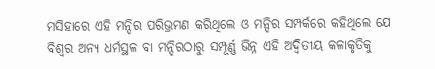ମସିହାରେ ଏହି ମନ୍ଦିର ପରିଭ୍ରମଣ କରିଥିଲେ ଓ ମନ୍ଦିର ସମ୍ପର୍କରେ କହିଥିଲେ ଯେ ବିଶ୍ଵର ଅନ୍ୟ ଧର୍ମସ୍ଥଳ ବା ମନ୍ଦିରଠାରୁ ସମ୍ପୂର୍ଣ୍ଣ ଭିନ୍ନ ଏହି ଅଦ୍ଵିତୀୟ କଳାକୃତିକୁ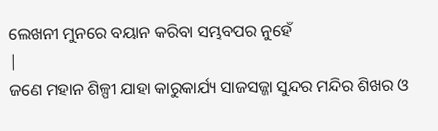ଲେଖନୀ ମୁନରେ ବୟାନ କରିବା ସମ୍ଭବପର ନୁହେଁ
|
ଜଣେ ମହାନ ଶିଳ୍ପୀ ଯାହା କାରୁକାର୍ଯ୍ୟ ସାଜସଜ୍ଜା ସୁନ୍ଦର ମନ୍ଦିର ଶିଖର ଓ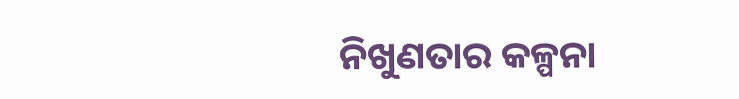ନିଖୁଣତାର କଳ୍ପନା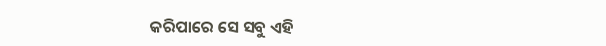କରିପାରେ ସେ ସବୁ ଏହି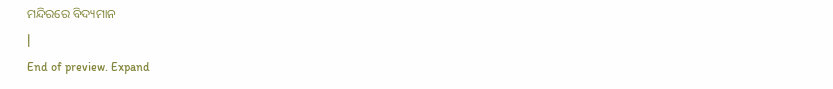ମନ୍ଦିରରେ ବିଦ୍ୟମାନ
|
End of preview. Expand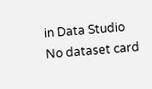in Data Studio
No dataset card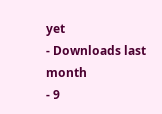yet
- Downloads last month
- 9